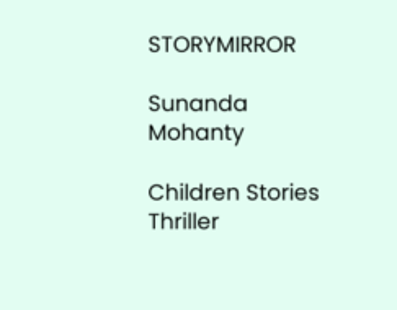STORYMIRROR

Sunanda Mohanty

Children Stories Thriller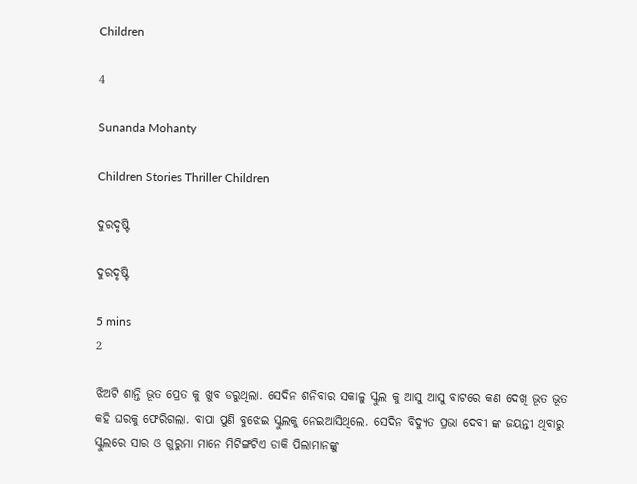Children

4

Sunanda Mohanty

Children Stories Thriller Children

ଦୁରଦୃଷ୍ଟି

ଦୁରଦୃଷ୍ଟି

5 mins
2

ଝିଅଟି ଶାନ୍ତି ଭୂତ ପ୍ରେତ କୁ ଖୁବ ଡରୁଥିଲା. ସେଦିନ ଶନିବାର ସକାଳୁ ସ୍କୁଲ କୁ ଆସୁ ଆସୁ ବାଟରେ କଣ ଦେଖି ଭୂତ ଭୂତ କହି ଘରକୁ ଫେରିଗଲା. ବାପା ପୁଣି ବୁଝେଇ ସ୍କୁଲକୁ ନେଇଆସିଥିଲେ. ସେଦିନ ବିଦ୍ୟୁତ ପ୍ରଭା ଦେବୀ ଙ୍କ ଜୟନ୍ତୀ ଥିବାରୁ ସ୍କୁଲରେ ସାର ଓ ଗୁରୁମା ମାନେ ମିଟିଙ୍ଗଟିଏ ଡାକି ପିଲାମାନଙ୍କୁ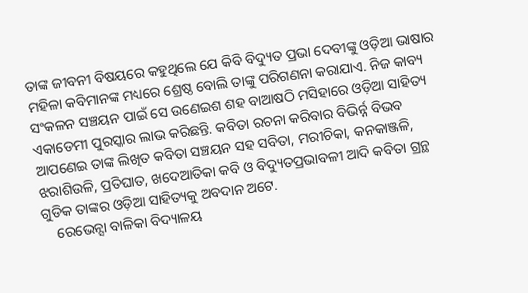ତାଙ୍କ ଜୀବନୀ ବିଷୟରେ କହୁଥିଲେ ଯେ କିବି ବିଦ୍ୟୁତ ପ୍ରଭା ଦେବୀଙ୍କୁ ଓଡ଼ିଆ ଭାଷାର ମହିଳା କବିମାନଙ୍କ ମଧ୍ୟରେ ଶ୍ରେଷ୍ଠ ବୋଲି ତାଙ୍କୁ ପରିଗଣନା କରାଯାଏ. ନିଜ କାବ୍ୟ ସଂକଳନ ସଞ୍ଚୟନ ପାଇଁ ସେ ଉଣେଇଶ ଶହ ବାଆଷଠି ମସିହାରେ ଓଡ଼ିଆ ସାହିତ୍ୟ ଏକାଡେମୀ ପୁରସ୍କାର ଲାଭ କରିଛନ୍ତି. କବିତା ରଚନା କରିବାର ବିଭିର୍ନ୍ନ ବିଭବ ଆପଣେଇ ତାଙ୍କ ଲିଖିତ କବିତା ସଞ୍ଚୟନ ସହ ସବିତା, ମରୀଚିକା, କନକାଞ୍ଜଳି, ଝରାଶିଉଳି, ପ୍ରତିଘାତ, ଖଦେଆତିକା କବି ଓ ବିଦ୍ୟୁତପ୍ରଭାବଳୀ ଆଦି କବିତା ଗ୍ରନ୍ଥ ଗୁଡିକ ତାଙ୍କର ଓଡ଼ିଆ ସାହିତ୍ୟକୁ ଅବଦାନ ଅଟେ.
    ରେଭେନ୍ସା ବାଳିକା ବିଦ୍ୟାଳୟ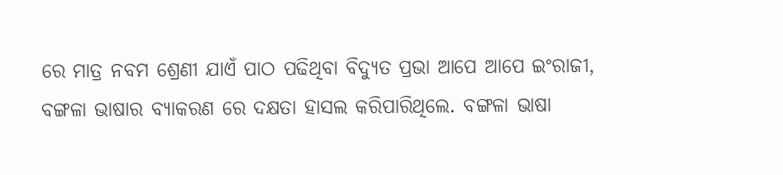ରେ ମାତ୍ର ନବମ ଶ୍ରେଣୀ ଯାଏଁ ପାଠ ପଢିଥିବା ବିଦ୍ୟୁତ ପ୍ରଭା ଆପେ ଆପେ ଇଂରାଜୀ, ବଙ୍ଗଳା ଭାଷାର ବ୍ୟାକରଣ ରେ ଦକ୍ଷତା ହାସଲ କରିପାରିଥିଲେ. ବଙ୍ଗଳା ଭାଷା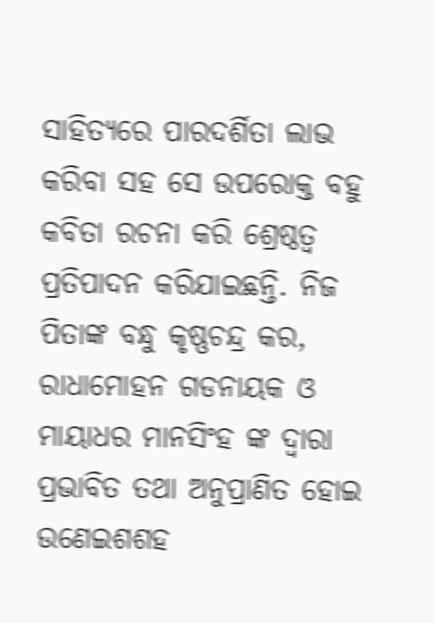ସାହିତ୍ୟରେ ପାରଦର୍ଶିତା ଲାଭ କରିବା ସହ ସେ ଉପରୋକ୍ତ ବହୁ କବିତା ରଚନା କରି ଶ୍ରେଷ୍ଠତ୍ୱ ପ୍ରତିପାଦନ କରିଯାଇଛନ୍ତି. ନିଜ ପିତାଙ୍କ ବନ୍ଧୁ କୃଷ୍ଣଚନ୍ଦ୍ର କର, ରାଧାମୋହନ ଗଡନାୟକ ଓ ମାୟାଧର ମାନସିଂହ ଙ୍କ ଦ୍ୱାରା ପ୍ରଭାବିତ ତଥା ଅନୁପ୍ରାଣିତ ହୋଇ ଉଣେଇଶଶହ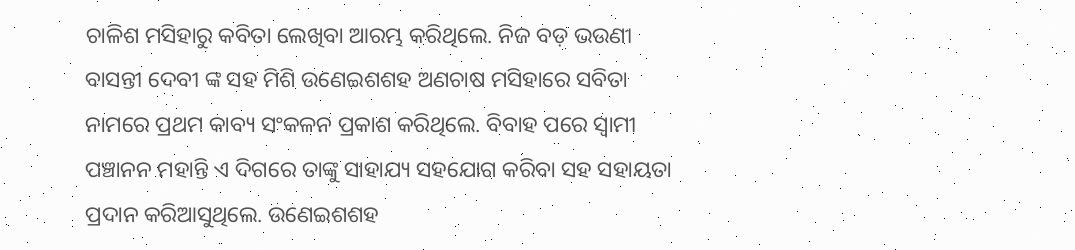ଚାଳିଶ ମସିହାରୁ କବିତା ଲେଖିବା ଆରମ୍ଭ କରିଥିଲେ. ନିଜ ବଡ଼ ଭଉଣୀ ବାସନ୍ତୀ ଦେବୀ ଙ୍କ ସହ ମିଶି ଉଣେଇଶଶହ ଅଣଚାଷ ମସିହାରେ ସବିତା ନାମରେ ପ୍ରଥମ କାବ୍ୟ ସଂକଳନ ପ୍ରକାଶ କରିଥିଲେ. ବିବାହ ପରେ ସ୍ୱାମୀ ପଞ୍ଚାନନ ମହାନ୍ତି ଏ ଦିଗରେ ତାଙ୍କୁ ସାହାଯ୍ୟ ସହଯୋଗ କରିବା ସହ ସହାୟତା ପ୍ରଦାନ କରିଆସୁଥିଲେ. ଉଣେଇଶଶହ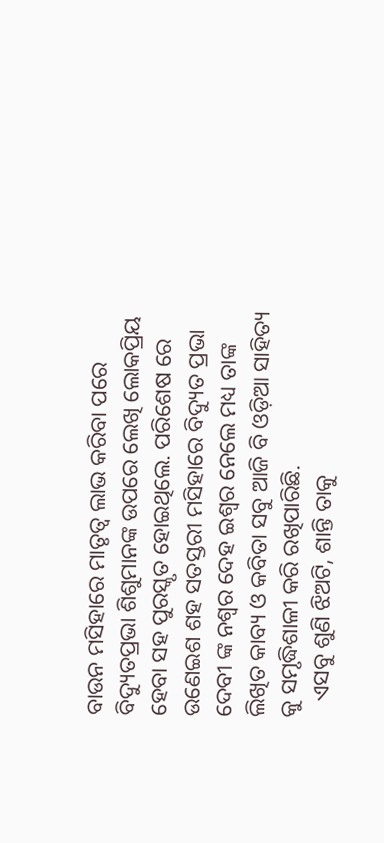ବାଉନ ମସିହାରେ ମାତୃତ୍ୱ ଲାଭ କରିବା ପରେ ବିଦ୍ୟୁତପ୍ରଭା ଶିଶୁମାନଙ୍କ ଉପରେ ଲେଖି ଲୋକପ୍ରିୟ ହେବା ସହ ପୁରସ୍କୃତ ହୋଇଥିଲେ. ପରିଶେଷ ରେ ଉଣେଇଶ ଶହ ସତସ୍ତରୀ ମସିହାରେ ବିଦ୍ୟୁତ ପ୍ରଭା ଦେବୀ ଙ୍କ ନଶ୍ଵର ଦେହ ଇଶ୍ଵର ନେଲେ ମଧ୍ୟ ତାଙ୍କ ଲିଖିତ କାବ୍ୟ ଓ କବିତା ସବୁ ଆଜି ବି ଓଡ଼ିଆ ସାହିତ୍ୟ କୁ ସମୃଦ୍ଧିଶାଳୀ କରି ରଖିପାରିଛି.
   ଏସବୁ ଶୁଣି ଝିଅଟି, ଶାନ୍ତି ତାକୁ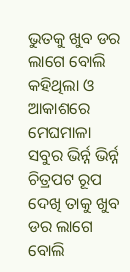ଭୁତକୁ ଖୁବ ଡର ଲାଗେ ବୋଲି କହିଥିଲା ଓ ଆକାଶରେ ମେଘମାଳା ସବୁର ଭିର୍ନ୍ନ ଭିର୍ନ୍ନ ଚିତ୍ରପଟ ରୂପ ଦେଖି ତାକୁ ଖୁବ ଡର ଲାଗେ ବୋଲି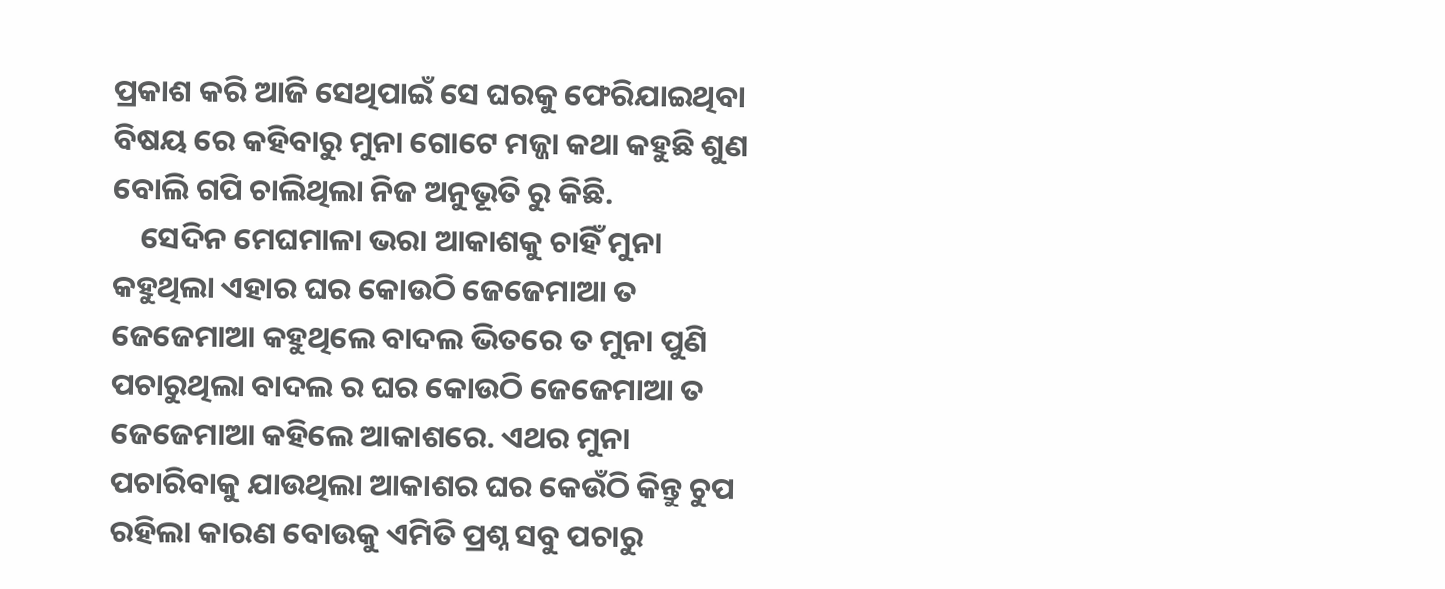ପ୍ରକାଶ କରି ଆଜି ସେଥିପାଇଁ ସେ ଘରକୁ ଫେରିଯାଇଥିବା ବିଷୟ ରେ କହିବାରୁ ମୁନା ଗୋଟେ ମଜ୍ଜା କଥା କହୁଛି ଶୁଣ ବୋଲି ଗପି ଚାଲିଥିଲା ନିଜ ଅନୁଭୂତି ରୁ କିଛି.
    ସେଦିନ ମେଘମାଳା ଭରା ଆକାଶକୁ ଚାହିଁ ମୁନା କହୁଥିଲା ଏହାର ଘର କୋଉଠି ଜେଜେମାଆ ତ ଜେଜେମାଆ କହୁଥିଲେ ବାଦଲ ଭିତରେ ତ ମୁନା ପୁଣି ପଚାରୁଥିଲା ବାଦଲ ର ଘର କୋଉଠି ଜେଜେମାଆ ତ ଜେଜେମାଆ କହିଲେ ଆକାଶରେ. ଏଥର ମୁନା ପଚାରିବାକୁ ଯାଉଥିଲା ଆକାଶର ଘର କେଉଁଠି କିନ୍ତୁ ଚୁପ ରହିଲା କାରଣ ବୋଉକୁ ଏମିତି ପ୍ରଶ୍ନ ସବୁ ପଚାରୁ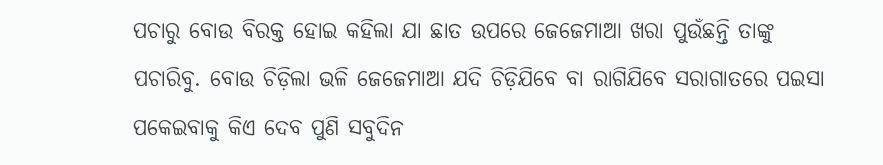ପଚାରୁ ବୋଉ ବିରକ୍ତ ହୋଇ କହିଲା ଯା ଛାତ ଉପରେ ଜେଜେମାଆ ଖରା ପୁଉଁଛନ୍ତି ତାଙ୍କୁ ପଚାରିବୁ. ବୋଉ ଚିଡ଼ିଲା ଭଳି ଜେଜେମାଆ ଯଦି ଚିଡ଼ିଯିବେ ବା ରାଗିଯିବେ ସରାଗାତରେ ପଇସା ପକେଇବାକୁ କିଏ ଦେବ ପୁଣି ସବୁଦିନ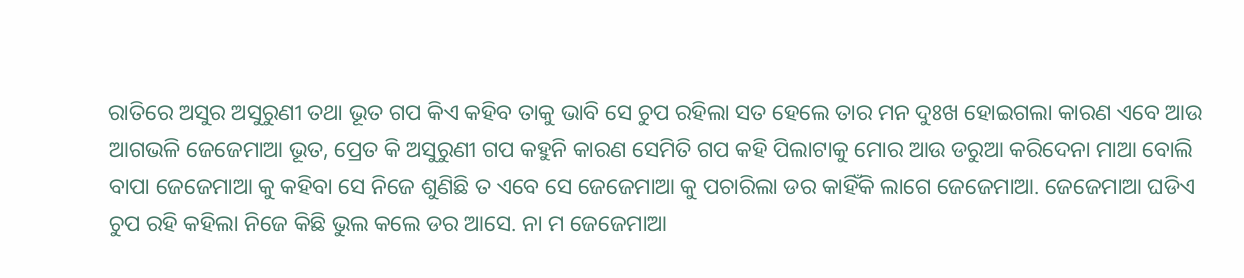ରାତିରେ ଅସୁର ଅସୁରୁଣୀ ତଥା ଭୂତ ଗପ କିଏ କହିବ ତାକୁ ଭାବି ସେ ଚୁପ ରହିଲା ସତ ହେଲେ ତାର ମନ ଦୁଃଖ ହୋଇଗଲା କାରଣ ଏବେ ଆଉ ଆଗଭଳି ଜେଜେମାଆ ଭୂତ, ପ୍ରେତ କି ଅସୁରୁଣୀ ଗପ କହୁନି କାରଣ ସେମିତି ଗପ କହି ପିଲାଟାକୁ ମୋର ଆଉ ଡରୁଆ କରିଦେନା ମାଆ ବୋଲି ବାପା ଜେଜେମାଆ କୁ କହିବା ସେ ନିଜେ ଶୁଣିଛି ତ ଏବେ ସେ ଜେଜେମାଆ କୁ ପଚାରିଲା ଡର କାହିଁକି ଲାଗେ ଜେଜେମାଆ. ଜେଜେମାଆ ଘଡିଏ ଚୁପ ରହି କହିଲା ନିଜେ କିଛି ଭୁଲ କଲେ ଡର ଆସେ. ନା ମ ଜେଜେମାଆ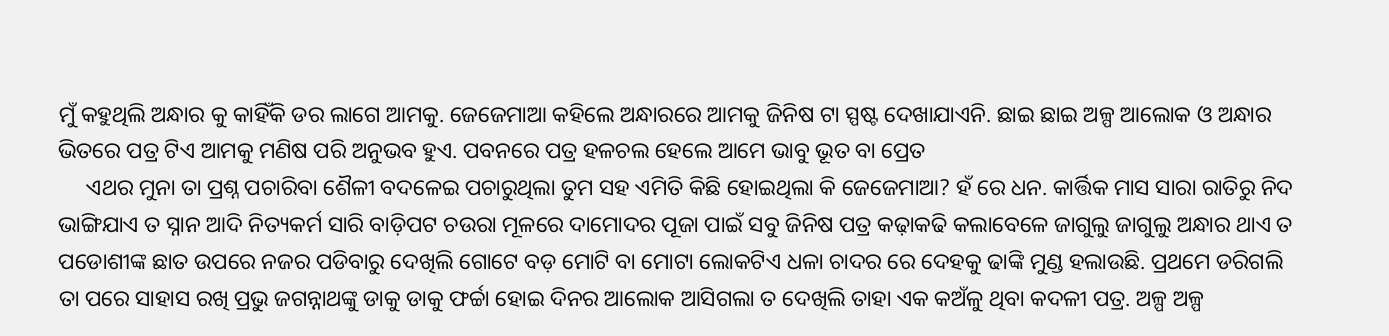ମୁଁ କହୁଥିଲି ଅନ୍ଧାର କୁ କାହିଁକି ଡର ଲାଗେ ଆମକୁ. ଜେଜେମାଆ କହିଲେ ଅନ୍ଧାରରେ ଆମକୁ ଜିନିଷ ଟା ସ୍ପଷ୍ଟ ଦେଖାଯାଏନି. ଛାଇ ଛାଇ ଅଳ୍ପ ଆଲୋକ ଓ ଅନ୍ଧାର ଭିତରେ ପତ୍ର ଟିଏ ଆମକୁ ମଣିଷ ପରି ଅନୁଭବ ହୁଏ. ପବନରେ ପତ୍ର ହଳଚଲ ହେଲେ ଆମେ ଭାବୁ ଭୂତ ବା ପ୍ରେତ
     ଏଥର ମୁନା ତା ପ୍ରଶ୍ନ ପଚାରିବା ଶୈଳୀ ବଦଳେଇ ପଚାରୁଥିଲା ତୁମ ସହ ଏମିତି କିଛି ହୋଇଥିଲା କି ଜେଜେମାଆ? ହଁ ରେ ଧନ. କାର୍ତ୍ତିକ ମାସ ସାରା ରାତିରୁ ନିଦ ଭାଙ୍ଗିଯାଏ ତ ସ୍ନାନ ଆଦି ନିତ୍ୟକର୍ମ ସାରି ବାଡ଼ିପଟ ଚଉରା ମୂଳରେ ଦାମୋଦର ପୂଜା ପାଇଁ ସବୁ ଜିନିଷ ପତ୍ର କଢ଼ାକଢି କଲାବେଳେ ଜାଗୁଲୁ ଜାଗୁଲୁ ଅନ୍ଧାର ଥାଏ ତ ପଡୋଶୀଙ୍କ ଛାତ ଉପରେ ନଜର ପଡିବାରୁ ଦେଖିଲି ଗୋଟେ ବଡ଼ ମୋଟି ବା ମୋଟା ଲୋକଟିଏ ଧଳା ଚାଦର ରେ ଦେହକୁ ଢାଙ୍କି ମୁଣ୍ଡ ହଲାଉଛି. ପ୍ରଥମେ ଡରିଗଲି ତା ପରେ ସାହାସ ରଖି ପ୍ରଭୁ ଜଗନ୍ନାଥଙ୍କୁ ଡାକୁ ଡାକୁ ଫର୍ଚ୍ଚା ହୋଇ ଦିନର ଆଲୋକ ଆସିଗଲା ତ ଦେଖିଲି ତାହା ଏକ କଅଁଳୁ ଥିବା କଦଳୀ ପତ୍ର. ଅଳ୍ପ ଅଳ୍ପ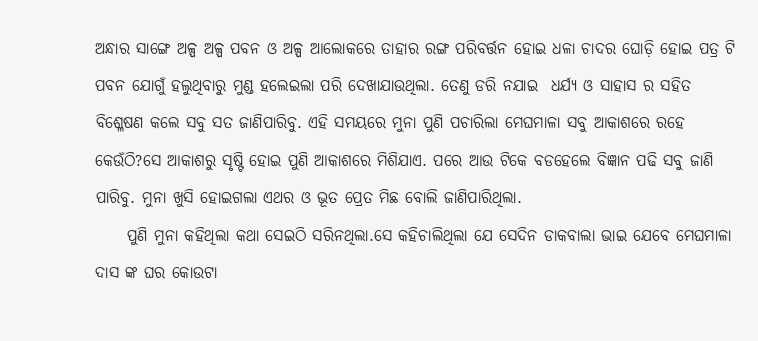ଅନ୍ଧାର ସାଙ୍ଗେ ଅଳ୍ପ ଅଳ୍ପ ପବନ ଓ ଅଳ୍ପ ଆଲୋକରେ ତାହାର ରଙ୍ଗ ପରିବର୍ତ୍ତନ ହୋଇ ଧଳା ଚାଦର ଘୋଡ଼ି ହୋଇ ପତ୍ର ଟି ପବନ ଯୋଗୁଁ ହଲୁଥିବାରୁ ମୁଣ୍ଡ ହଲେଇଲା ପରି ଦେଖାଯାଉଥିଲା. ତେଣୁ ଡରି ନଯାଇ  ଧର୍ଯ୍ୟ ଓ ସାହାସ ର ସହିତ ବିଶ୍ଳେଷଣ କଲେ ସବୁ ସତ ଜାଣିପାରିବୁ. ଏହି ସମୟରେ ମୁନା ପୁଣି ପଚାରିଲା ମେଘମାଳା ସବୁ ଆକାଶରେ ରହେ କେଉଁଠି?ସେ ଆକାଶରୁ ସୃଷ୍ଟି ହୋଇ ପୁଣି ଆକାଶରେ ମିଶିଯାଏ. ପରେ ଆଉ ଟିକେ ବଡହେଲେ ବିଜ୍ଞାନ ପଢି ସବୁ ଜାଣି ପାରିବୁ. ମୁନା ଖୁସି ହୋଇଗଲା ଏଥର ଓ ଭୂତ ପ୍ରେତ ମିଛ ବୋଲି ଜାଣିପାରିଥିଲା.
     ପୁଣି ମୁନା କହିଥିଲା କଥା ସେଇଠି ସରିନଥିଲା.ସେ କହିଚାଲିଥିଲା ଯେ ସେଦିନ ଡାକବାଲା ଭାଇ ଯେବେ ମେଘମାଳା ଦାସ ଙ୍କ ଘର କୋଉଟା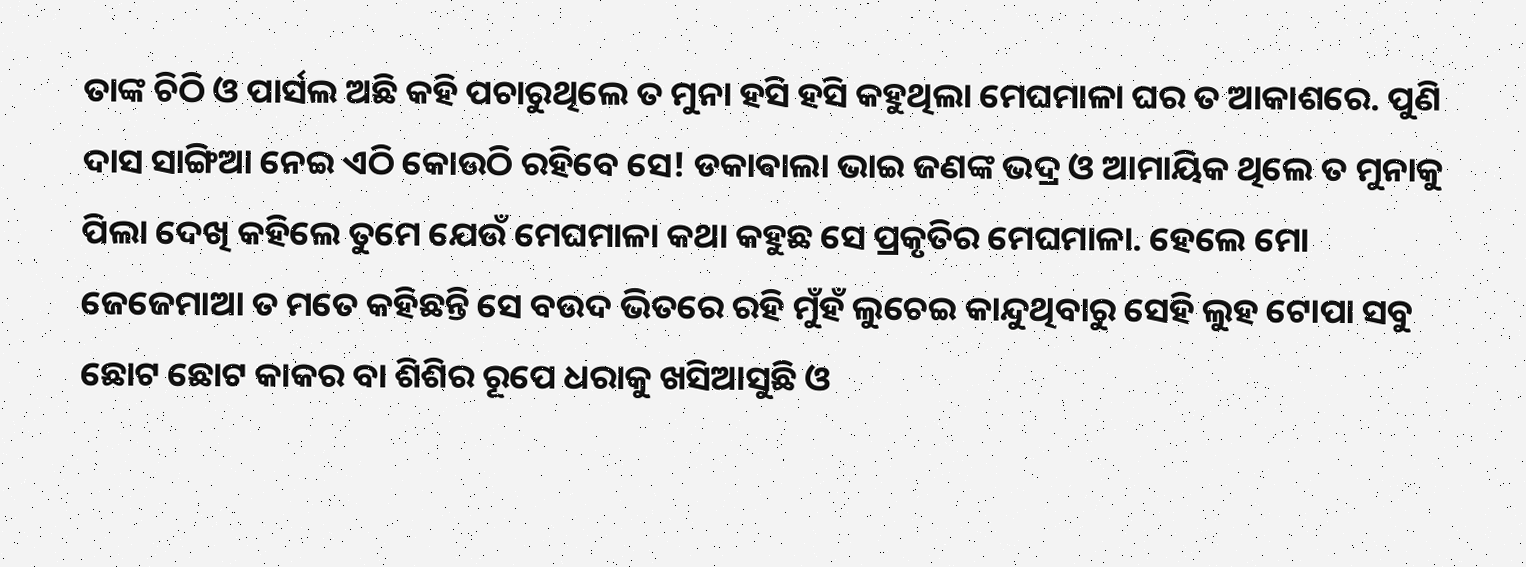ତାଙ୍କ ଚିଠି ଓ ପାର୍ସଲ ଅଛି କହି ପଚାରୁଥିଲେ ତ ମୁନା ହସି ହସି କହୁଥିଲା ମେଘମାଳା ଘର ତ ଆକାଶରେ. ପୁଣି ଦାସ ସାଙ୍ଗିଆ ନେଇ ଏଠି କୋଉଠି ରହିବେ ସେ! ଡକାଵାଲା ଭାଇ ଜଣଙ୍କ ଭଦ୍ର ଓ ଆମାୟିକ ଥିଲେ ତ ମୁନାକୁ ପିଲା ଦେଖି କହିଲେ ତୁମେ ଯେଉଁ ମେଘମାଳା କଥା କହୁଛ ସେ ପ୍ରକୃତିର ମେଘମାଳା. ହେଲେ ମୋ ଜେଜେମାଆ ତ ମତେ କହିଛନ୍ତି ସେ ବଉଦ ଭିତରେ ରହି ମୁଁହଁ ଲୁଚେଇ କାନ୍ଦୁଥିବାରୁ ସେହି ଲୁହ ଟୋପା ସବୁ ଛୋଟ ଛୋଟ କାକର ବା ଶିଶିର ରୂପେ ଧରାକୁ ଖସିଆସୁଛି ଓ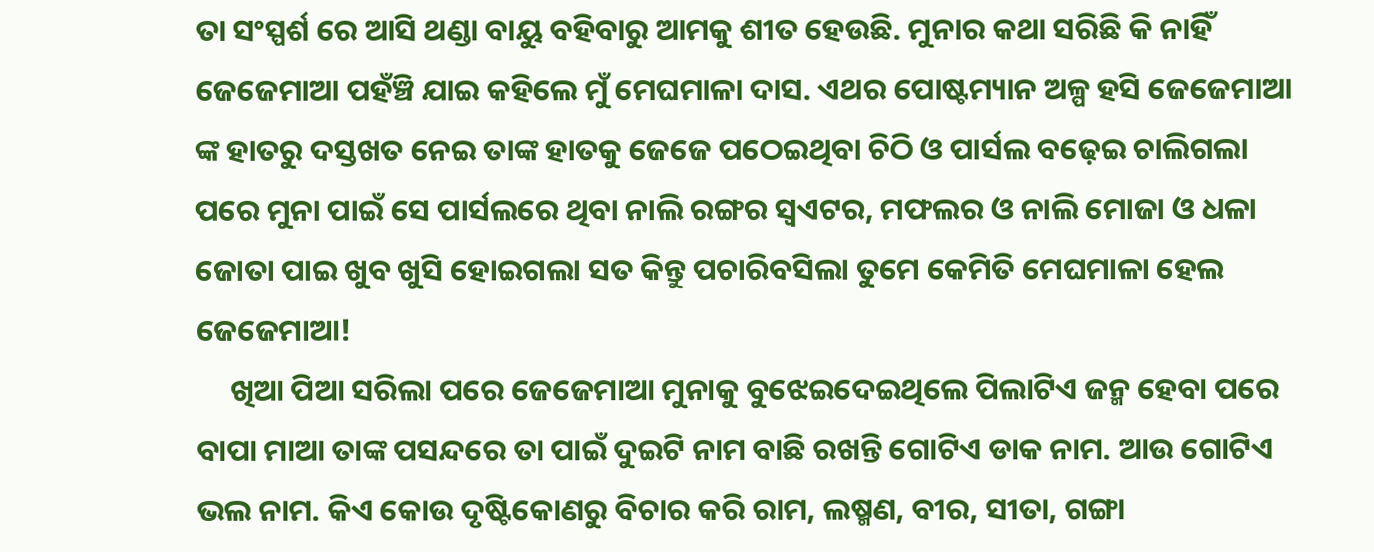ତା ସଂସ୍ପର୍ଶ ରେ ଆସି ଥଣ୍ଡା ବାୟୁ ବହିବାରୁ ଆମକୁ ଶୀତ ହେଉଛି. ମୁନାର କଥା ସରିଛି କି ନାହିଁ ଜେଜେମାଆ ପହଁଞ୍ଚି ଯାଇ କହିଲେ ମୁଁ ମେଘମାଳା ଦାସ. ଏଥର ପୋଷ୍ଟମ୍ୟାନ ଅଳ୍ପ ହସି ଜେଜେମାଆ ଙ୍କ ହାତରୁ ଦସ୍ତଖତ ନେଇ ତାଙ୍କ ହାତକୁ ଜେଜେ ପଠେଇଥିବା ଚିଠି ଓ ପାର୍ସଲ ବଢ଼େଇ ଚାଲିଗଲା ପରେ ମୁନା ପାଇଁ ସେ ପାର୍ସଲରେ ଥିବା ନାଲି ରଙ୍ଗର ସ୍ୱଏଟର, ମଫଲର ଓ ନାଲି ମୋଜା ଓ ଧଳା ଜୋତା ପାଇ ଖୁବ ଖୁସି ହୋଇଗଲା ସତ କିନ୍ତୁ ପଚାରିବସିଲା ତୁମେ କେମିତି ମେଘମାଳା ହେଲ ଜେଜେମାଆ!
     ଖିଆ ପିଆ ସରିଲା ପରେ ଜେଜେମାଆ ମୁନାକୁ ବୁଝେଇଦେଇଥିଲେ ପିଲାଟିଏ ଜନ୍ମ ହେବା ପରେ ବାପା ମାଆ ତାଙ୍କ ପସନ୍ଦରେ ତା ପାଇଁ ଦୁଇଟି ନାମ ବାଛି ରଖନ୍ତି ଗୋଟିଏ ଡାକ ନାମ. ଆଉ ଗୋଟିଏ ଭଲ ନାମ. କିଏ କୋଉ ଦୃଷ୍ଟିକୋଣରୁ ବିଚାର କରି ରାମ, ଲଷ୍ମଣ, ବୀର, ସୀତା, ଗଙ୍ଗା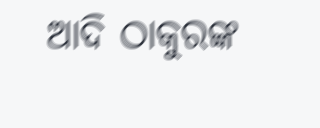ଆଦି ଠାକୁରଙ୍କ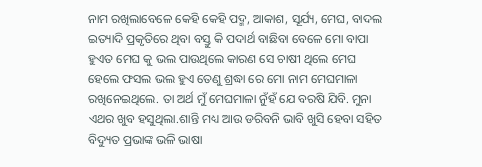ନାମ ରଖିଲାବେଳେ କେହି କେହି ପଦ୍ମ, ଆକାଶ, ସୂର୍ଯ୍ୟ, ମେଘ, ବାଦଲ ଇତ୍ୟାଦି ପ୍ରକୃତିରେ ଥିବା ବସ୍ତୁ କି ପଦାର୍ଥ ବାଛିବା ବେଳେ ମୋ ବାପା ହୁଏତ ମେଘ କୁ ଭଲ ପାଉଥିଲେ କାରଣ ସେ ଚାଷୀ ଥିଲେ ମେଘ ହେଲେ ଫସଲ ଭଲ ହୁଏ ତେଣୁ ଶ୍ରଦ୍ଧା ରେ ମୋ ନାମ ମେଘମାଳା ରଖିନେଇଥିଲେ. ତା ଅର୍ଥ ମୁଁ ମେଘମାଳା ନୁଁହଁ ଯେ ବରଷି ଯିବି. ମୁନା ଏଥର ଖୁବ ହସୁଥିଲା.ଶାନ୍ତି ମଧ୍ୟ ଆଉ ଡରିବନି ଭାବି ଖୁସି ହେବା ସହିତ ବିଦ୍ୟୁତ ପ୍ରଭାଙ୍କ ଭଳି ଭାଷା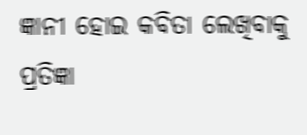ଜ୍ଞାନୀ ହୋଇ କବିତା ଲେଖିବାକୁ ପ୍ରତିଜ୍ଞା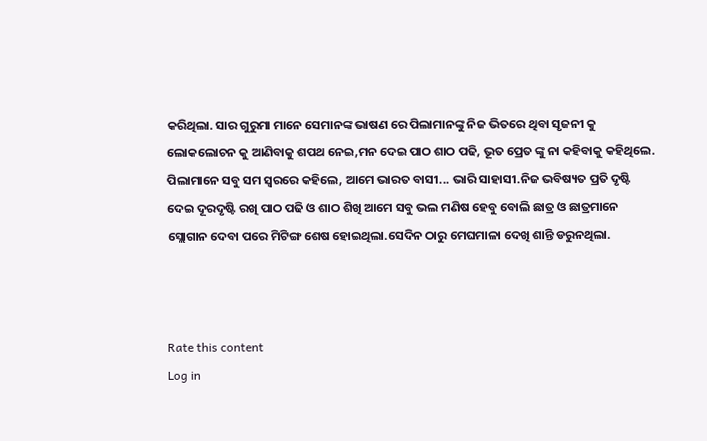କରିଥିଲା. ସାର ଗୁରୁମା ମାନେ ସେମାନଙ୍କ ଭାଷଣ ରେ ପିଲାମାନଙ୍କୁ ନିଜ ଭିତରେ ଥିବା ସୃଜନୀ କୁ ଲୋକଲୋଚନ କୁ ଆଣିବାକୁ ଶପଥ ନେଇ,ମନ ଦେଇ ପାଠ ଶାଠ ପଢି, ଭୂତ ପ୍ରେତ ଙ୍କୁ ନା କହିବାକୁ କହିଥିଲେ. ପିଲାମାନେ ସବୁ ସମ ସ୍ୱରରେ କହିଲେ, ଆମେ ଭାରତ ବାସୀ... ଭାରି ସାହାସୀ.ନିଜ ଭବିଷ୍ୟତ ପ୍ରତି ଦୃଷ୍ଟି ଦେଇ ଦୂରଦୃଷ୍ଟି ରଖି ପାଠ ପଢି ଓ ଶାଠ ଶିଖି ଆମେ ସବୁ ଭଲ ମଣିଷ ହେବୁ ବୋଲି ଛାତ୍ର ଓ ଛାତ୍ରମାନେ ସ୍ଲୋଗାନ ଦେବା ପରେ ମିଟିଙ୍ଗ ଶେଷ ହୋଇଥିଲା.ସେଦିନ ଠାରୁ ମେଘମାଳା ଦେଖି ଶାନ୍ତି ଡରୁନଥିଲା.



Rate this content
Log in